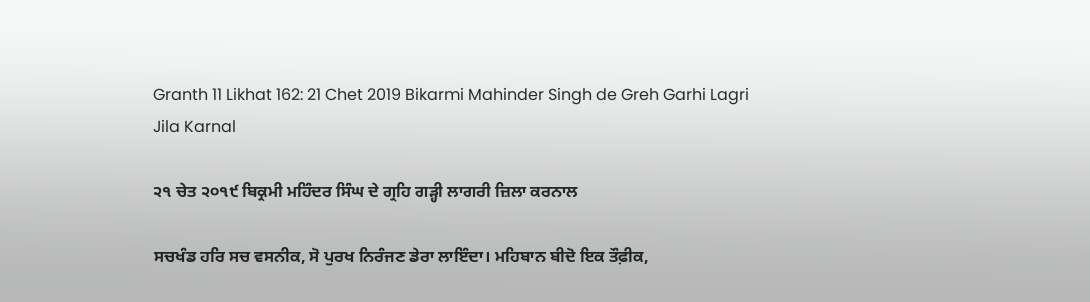Granth 11 Likhat 162: 21 Chet 2019 Bikarmi Mahinder Singh de Greh Garhi Lagri Jila Karnal

੨੧ ਚੇਤ ੨੦੧੯ ਬਿਕ੍ਰਮੀ ਮਹਿੰਦਰ ਸਿੰਘ ਦੇ ਗ੍ਰਹਿ ਗੜ੍ਹੀ ਲਾਗਰੀ ਜ਼ਿਲਾ ਕਰਨਾਲ

ਸਚਖੰਡ ਹਰਿ ਸਚ ਵਸਨੀਕ, ਸੋ ਪੁਰਖ ਨਿਰੰਜਣ ਡੇਰਾ ਲਾਇੰਦਾ। ਮਹਿਬਾਨ ਬੀਦੋ ਇਕ ਤੌਫ਼ੀਕ,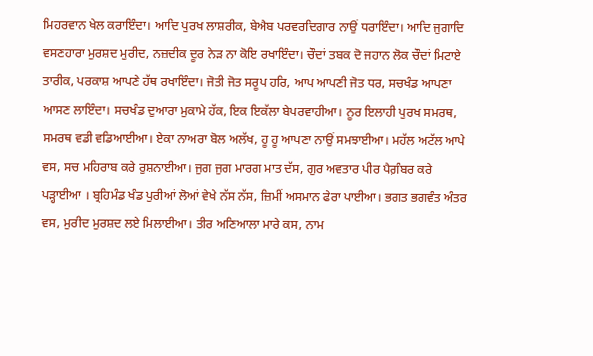ਮਿਹਰਵਾਨ ਖੇਲ ਕਰਾਇੰਦਾ। ਆਦਿ ਪੁਰਖ ਲਾਸ਼ਰੀਕ, ਬੇਐਬ ਪਰਵਰਦਿਗਾਰ ਨਾਉਂ ਧਰਾਇੰਦਾ। ਆਦਿ ਜੁਗਾਦਿ ਵਸਣਹਾਰਾ ਮੁਰਸ਼ਦ ਮੁਰੀਦ, ਨਜ਼ਦੀਕ ਦੂਰ ਨੇੜ ਨਾ ਕੋਇ ਰਖਾਇੰਦਾ। ਚੌਦਾਂ ਤਬਕ ਦੋ ਜਹਾਨ ਲੋਕ ਚੌਦਾਂ ਮਿਟਾਏ ਤਾਰੀਕ, ਪਰਕਾਸ਼ ਆਪਣੇ ਹੱਥ ਰਖਾਇੰਦਾ। ਜੋਤੀ ਜੋਤ ਸਰੂਪ ਹਰਿ, ਆਪ ਆਪਣੀ ਜੋਤ ਧਰ, ਸਚਖੰਡ ਆਪਣਾ ਆਸਣ ਲਾਇੰਦਾ। ਸਚਖੰਡ ਦੁਆਰਾ ਮੁਕਾਮੇ ਹੱਕ, ਇਕ ਇਕੱਲਾ ਬੇਪਰਵਾਹੀਆ। ਨੂਰ ਇਲਾਹੀ ਪੁਰਖ ਸਮਰਥ, ਸਮਰਥ ਵਡੀ ਵਡਿਆਈਆ। ਏਕਾ ਨਾਅਰਾ ਬੋਲ ਅਲੱਖ, ਹੂ ਹੂ ਆਪਣਾ ਨਾਉਂ ਸਮਝਾਈਆ। ਮਹੱਲ ਅਟੱਲ ਆਪੇ ਵਸ, ਸਚ ਮਹਿਰਾਬ ਕਰੇ ਰੁਸ਼ਨਾਈਆ। ਜੁਗ ਜੁਗ ਮਾਰਗ ਮਾਤ ਦੱਸ, ਗੁਰ ਅਵਤਾਰ ਪੀਰ ਪੈਗ਼ੰਬਰ ਕਰੇ ਪੜ੍ਹਾਈਆ । ਬ੍ਰਹਿਮੰਡ ਖੰਡ ਪੁਰੀਆਂ ਲੋਆਂ ਵੇਖੇ ਨੱਸ ਨੱਸ, ਜ਼ਿਮੀਂ ਅਸਮਾਨ ਫੇਰਾ ਪਾਈਆ। ਭਗਤ ਭਗਵੰਤ ਅੰਤਰ ਵਸ, ਮੁਰੀਦ ਮੁਰਸ਼ਦ ਲਏ ਮਿਲਾਈਆ। ਤੀਰ ਅਣਿਆਲਾ ਮਾਰੇ ਕਸ, ਨਾਮ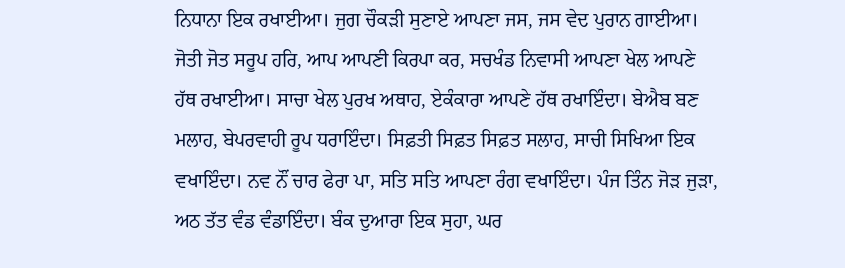ਨਿਧਾਨਾ ਇਕ ਰਖਾਈਆ। ਜੁਗ ਚੌਕੜੀ ਸੁਣਾਏ ਆਪਣਾ ਜਸ, ਜਸ ਵੇਦ ਪੁਰਾਨ ਗਾਈਆ। ਜੋਤੀ ਜੋਤ ਸਰੂਪ ਹਰਿ, ਆਪ ਆਪਣੀ ਕਿਰਪਾ ਕਰ, ਸਚਖੰਡ ਨਿਵਾਸੀ ਆਪਣਾ ਖੇਲ ਆਪਣੇ ਹੱਥ ਰਖਾਈਆ। ਸਾਚਾ ਖੇਲ ਪੁਰਖ ਅਥਾਹ, ਏਕੰਕਾਰਾ ਆਪਣੇ ਹੱਥ ਰਖਾਇੰਦਾ। ਬੇਐਬ ਬਣ ਮਲਾਹ, ਬੇਪਰਵਾਹੀ ਰੂਪ ਧਰਾਇੰਦਾ। ਸਿਫ਼ਤੀ ਸਿਫ਼ਤ ਸਿਫ਼ਤ ਸਲਾਹ, ਸਾਚੀ ਸਿਖਿਆ ਇਕ ਵਖਾਇੰਦਾ। ਨਵ ਨੌਂ ਚਾਰ ਫੇਰਾ ਪਾ, ਸਤਿ ਸਤਿ ਆਪਣਾ ਰੰਗ ਵਖਾਇੰਦਾ। ਪੰਜ ਤਿੰਨ ਜੋੜ ਜੁੜਾ, ਅਠ ਤੱਤ ਵੰਡ ਵੰਡਾਇੰਦਾ। ਬੰਕ ਦੁਆਰਾ ਇਕ ਸੁਹਾ, ਘਰ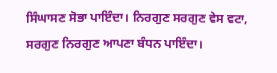ਸਿੰਘਾਸਣ ਸੋਭਾ ਪਾਇੰਦਾ। ਨਿਰਗੁਣ ਸਰਗੁਣ ਵੇਸ ਵਟਾ, ਸਰਗੁਣ ਨਿਰਗੁਣ ਆਪਣਾ ਬੰਧਨ ਪਾਇੰਦਾ।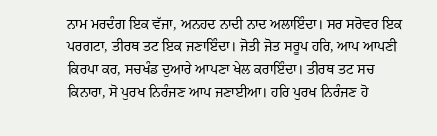ਨਾਮ ਮਰਦੰਗ ਇਕ ਵੱਜਾ, ਅਨਹਦ ਨਾਦੀ ਨਾਦ ਅਲਾਇੰਦਾ। ਸਰ ਸਰੋਵਰ ਇਕ ਪਰਗਟਾ, ਤੀਰਥ ਤਟ ਇਕ ਜਣਾਇੰਦਾ। ਜੋਤੀ ਜੋਤ ਸਰੂਪ ਹਰਿ, ਆਪ ਆਪਣੀ ਕਿਰਪਾ ਕਰ, ਸਚਖੰਡ ਦੁਆਰੇ ਆਪਣਾ ਖੇਲ ਕਰਾਇੰਦਾ। ਤੀਰਥ ਤਟ ਸਚ ਕਿਨਾਰਾ, ਸੋ ਪੁਰਖ ਨਿਰੰਜਣ ਆਪ ਜਣਾਈਆ। ਹਰਿ ਪੁਰਖ ਨਿਰੰਜਣ ਹੋ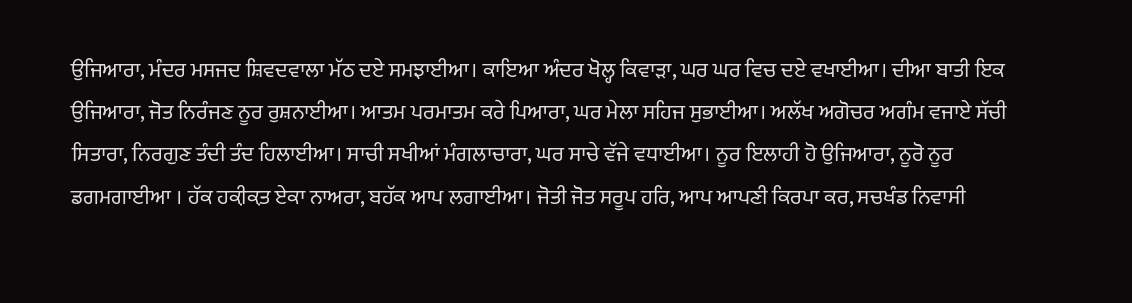ਉਜਿਆਰਾ, ਮੰਦਰ ਮਸਜਦ ਸ਼ਿਵਦਵਾਲਾ ਮੱਠ ਦਏ ਸਮਝਾਈਆ। ਕਾਇਆ ਅੰਦਰ ਖੋਲ੍ਹ ਕਿਵਾੜਾ, ਘਰ ਘਰ ਵਿਚ ਦਏ ਵਖਾਈਆ। ਦੀਆ ਬਾਤੀ ਇਕ ਉਜਿਆਰਾ, ਜੋਤ ਨਿਰੰਜਣ ਨੂਰ ਰੁਸ਼ਨਾਈਆ। ਆਤਮ ਪਰਮਾਤਮ ਕਰੇ ਪਿਆਰਾ, ਘਰ ਮੇਲਾ ਸਹਿਜ ਸੁਭਾਈਆ। ਅਲੱਖ ਅਗੋਚਰ ਅਗੰਮ ਵਜਾਏ ਸੱਚੀ ਸਿਤਾਰਾ, ਨਿਰਗੁਣ ਤੰਦੀ ਤੰਦ ਹਿਲਾਈਆ। ਸਾਚੀ ਸਖੀਆਂ ਮੰਗਲਾਚਾਰਾ, ਘਰ ਸਾਚੇ ਵੱਜੇ ਵਧਾਈਆ। ਨੂਰ ਇਲਾਹੀ ਹੋ ਉਜਿਆਰਾ, ਨੂਰੋ ਨੂਰ ਡਗਮਗਾਈਆ । ਹੱਕ ਹਕ਼ੀਕ਼ਤ ਏਕਾ ਨਾਅਰਾ, ਬਹੱਕ ਆਪ ਲਗਾਈਆ। ਜੋਤੀ ਜੋਤ ਸਰੂਪ ਹਰਿ, ਆਪ ਆਪਣੀ ਕਿਰਪਾ ਕਰ, ਸਚਖੰਡ ਨਿਵਾਸੀ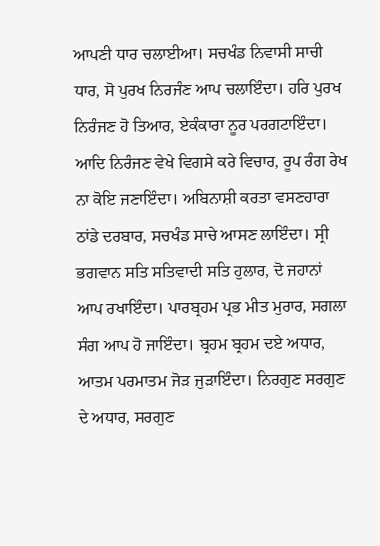ਆਪਣੀ ਧਾਰ ਚਲਾਈਆ। ਸਚਖੰਡ ਨਿਵਾਸੀ ਸਾਚੀ ਧਾਰ, ਸੋ ਪੁਰਖ ਨਿਰਜੰਣ ਆਪ ਚਲਾਇੰਦਾ। ਹਰਿ ਪੁਰਖ ਨਿਰੰਜਣ ਹੋ ਤਿਆਰ, ਏਕੰਕਾਰਾ ਨੂਰ ਪਰਗਟਾਇੰਦਾ। ਆਦਿ ਨਿਰੰਜਣ ਵੇਖੇ ਵਿਗਸੇ ਕਰੇ ਵਿਚਾਰ, ਰੂਪ ਰੰਗ ਰੇਖ ਨਾ ਕੋਇ ਜਣਾਇੰਦਾ। ਅਬਿਨਾਸ਼ੀ ਕਰਤਾ ਵਸਣਹਾਰਾ ਠਾਂਡੇ ਦਰਬਾਰ, ਸਚਖੰਡ ਸਾਚੇ ਆਸਣ ਲਾਇੰਦਾ। ਸ੍ਰੀ ਭਗਵਾਨ ਸਤਿ ਸਤਿਵਾਦੀ ਸਤਿ ਹੁਲਾਰ, ਦੋ ਜਹਾਨਾਂ ਆਪ ਰਖਾਇੰਦਾ। ਪਾਰਬ੍ਰਹਮ ਪ੍ਰਭ ਮੀਤ ਮੁਰਾਰ, ਸਗਲਾ ਸੰਗ ਆਪ ਹੋ ਜਾਇੰਦਾ। ਬ੍ਰਹਮ ਬ੍ਰਹਮ ਦਏ ਅਧਾਰ, ਆਤਮ ਪਰਮਾਤਮ ਜੋੜ ਜੁੜਾਇੰਦਾ। ਨਿਰਗੁਣ ਸਰਗੁਣ ਦੇ ਅਧਾਰ, ਸਰਗੁਣ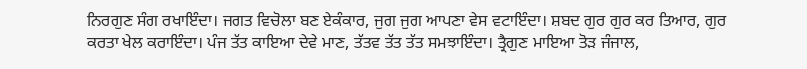ਨਿਰਗੁਣ ਸੰਗ ਰਖਾਇੰਦਾ। ਜਗਤ ਵਿਚੋਲਾ ਬਣ ਏਕੰਕਾਰ, ਜੁਗ ਜੁਗ ਆਪਣਾ ਵੇਸ ਵਟਾਇੰਦਾ। ਸ਼ਬਦ ਗੁਰ ਗੁਰ ਕਰ ਤਿਆਰ, ਗੁਰ ਕਰਤਾ ਖੇਲ ਕਰਾਇੰਦਾ। ਪੰਜ ਤੱਤ ਕਾਇਆ ਦੇਵੇ ਮਾਣ, ਤੱਤਵ ਤੱਤ ਤੱਤ ਸਮਝਾਇੰਦਾ। ਤ੍ਰੈਗੁਣ ਮਾਇਆ ਤੋੜ ਜੰਜਾਲ,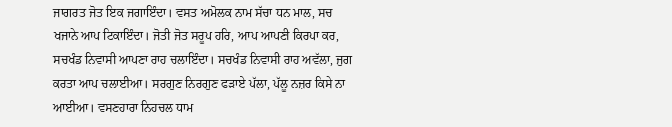ਜਾਗਰਤ ਜੋਤ ਇਕ ਜਗਾਇੰਦਾ। ਵਸਤ ਅਮੋਲਕ ਨਾਮ ਸੱਚਾ ਧਨ ਮਾਲ, ਸਚ ਖਜਾਨੇ ਆਪ ਟਿਕਾਇੰਦਾ। ਜੋਤੀ ਜੋਤ ਸਰੂਪ ਹਰਿ, ਆਪ ਆਪਣੀ ਕਿਰਪਾ ਕਰ, ਸਚਖੰਡ ਨਿਵਾਸੀ ਆਪਣਾ ਰਾਹ ਚਲਾਇੰਦਾ। ਸਚਖੰਡ ਨਿਵਾਸੀ ਰਾਹ ਅਵੱਲਾ, ਜੁਗ ਕਰਤਾ ਆਪ ਚਲਾਈਆ। ਸਰਗੁਣ ਨਿਰਗੁਣ ਫੜਾਏ ਪੱਲਾ, ਪੱਲੂ ਨਜ਼ਰ ਕਿਸੇ ਨਾ ਆਈਆ। ਵਸਣਹਾਰਾ ਨਿਹਚਲ ਧਾਮ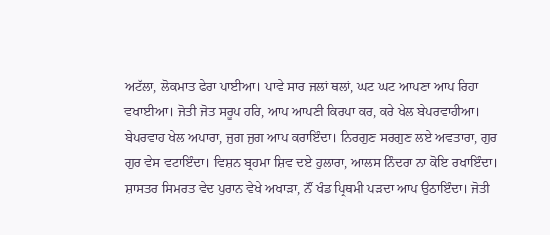ਅਟੱਲਾ, ਲੋਕਮਾਤ ਫੇਰਾ ਪਾਈਆ। ਪਾਵੇ ਸਾਰ ਜਲਾਂ ਥਲਾਂ, ਘਟ ਘਟ ਆਪਣਾ ਆਪ ਰਿਹਾ ਵਖਾਈਆ। ਜੋਤੀ ਜੋਤ ਸਰੂਪ ਹਰਿ, ਆਪ ਆਪਣੀ ਕਿਰਪਾ ਕਰ, ਕਰੇ ਖੇਲ ਬੇਪਰਵਾਹੀਆ। ਬੇਪਰਵਾਹ ਖੇਲ ਅਪਾਰਾ, ਜੁਗ ਜੁਗ ਆਪ ਕਰਾਇੰਦਾ। ਨਿਰਗੁਣ ਸਰਗੁਣ ਲਏ ਅਵਤਾਰਾ, ਗੁਰ ਗੁਰ ਵੇਸ ਵਟਾਇੰਦਾ। ਵਿਸ਼ਨ ਬ੍ਰਹਮਾ ਸ਼ਿਵ ਦਏ ਹੁਲਾਰਾ, ਆਲਸ ਨਿੰਦਰਾ ਨਾ ਕੋਇ ਰਖਾਇੰਦਾ। ਸ਼ਾਸਤਰ ਸਿਮਰਤ ਵੇਦ ਪੁਰਾਨ ਵੇਖੇ ਅਖਾੜਾ, ਨੌਂ ਖੰਡ ਪ੍ਰਿਥਮੀ ਪੜਦਾ ਆਪ ਉਠਾਇੰਦਾ। ਜੋਤੀ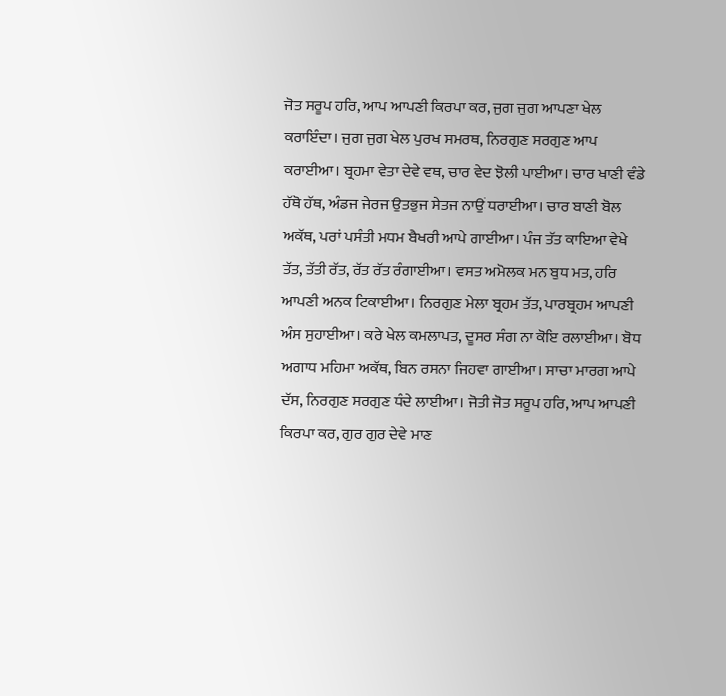ਜੋਤ ਸਰੂਪ ਹਰਿ, ਆਪ ਆਪਣੀ ਕਿਰਪਾ ਕਰ, ਜੁਗ ਜੁਗ ਆਪਣਾ ਖੇਲ ਕਰਾਇੰਦਾ। ਜੁਗ ਜੁਗ ਖੇਲ ਪੁਰਖ ਸਮਰਥ, ਨਿਰਗੁਣ ਸਰਗੁਣ ਆਪ ਕਰਾਈਆ। ਬ੍ਰਹਮਾ ਵੇਤਾ ਦੇਵੇ ਵਥ, ਚਾਰ ਵੇਦ ਝੋਲੀ ਪਾਈਆ। ਚਾਰ ਖਾਣੀ ਵੰਡੇ ਹੱਥੋ ਹੱਥ, ਅੰਡਜ ਜੇਰਜ ਉਤਭੁਜ ਸੇਤਜ ਨਾਉਂ ਧਰਾਈਆ। ਚਾਰ ਬਾਣੀ ਬੋਲ ਅਕੱਥ, ਪਰਾਂ ਪਸੰਤੀ ਮਧਮ ਬੈਖਰੀ ਆਪੇ ਗਾਈਆ। ਪੰਜ ਤੱਤ ਕਾਇਆ ਵੇਖੇ ਤੱਤ, ਤੱਤੀ ਰੱਤ, ਰੱਤ ਰੱਤ ਰੰਗਾਈਆ। ਵਸਤ ਅਮੋਲਕ ਮਨ ਬੁਧ ਮਤ, ਹਰਿ ਆਪਣੀ ਅਨਕ ਟਿਕਾਈਆ। ਨਿਰਗੁਣ ਮੇਲਾ ਬ੍ਰਹਮ ਤੱਤ, ਪਾਰਬ੍ਰਹਮ ਆਪਣੀ ਅੰਸ ਸੁਹਾਈਆ। ਕਰੇ ਖੇਲ ਕਮਲਾਪਤ, ਦੂਸਰ ਸੰਗ ਨਾ ਕੋਇ ਰਲਾਈਆ। ਬੋਧ ਅਗਾਧ ਮਹਿਮਾ ਅਕੱਥ, ਬਿਨ ਰਸਨਾ ਜਿਹਵਾ ਗਾਈਆ। ਸਾਚਾ ਮਾਰਗ ਆਪੇ ਦੱਸ, ਨਿਰਗੁਣ ਸਰਗੁਣ ਧੰਦੇ ਲਾਈਆ। ਜੋਤੀ ਜੋਤ ਸਰੂਪ ਹਰਿ, ਆਪ ਆਪਣੀ ਕਿਰਪਾ ਕਰ, ਗੁਰ ਗੁਰ ਦੇਵੇ ਮਾਣ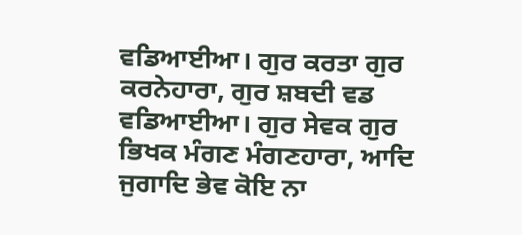ਵਡਿਆਈਆ। ਗੁਰ ਕਰਤਾ ਗੁਰ ਕਰਨੇਹਾਰਾ, ਗੁਰ ਸ਼ਬਦੀ ਵਡ ਵਡਿਆਈਆ। ਗੁਰ ਸੇਵਕ ਗੁਰ ਭਿਖਕ ਮੰਗਣ ਮੰਗਣਹਾਰਾ, ਆਦਿ ਜੁਗਾਦਿ ਭੇਵ ਕੋਇ ਨਾ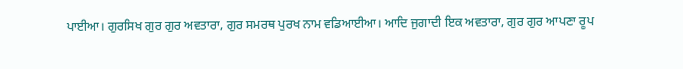ਪਾਈਆ। ਗੁਰਸਿਖ ਗੁਰ ਗੁਰ ਅਵਤਾਰਾ, ਗੁਰ ਸਮਰਥ ਪੁਰਖ ਨਾਮ ਵਡਿਆਈਆ। ਆਦਿ ਜੁਗਾਦੀ ਇਕ ਅਵਤਾਰਾ, ਗੁਰ ਗੁਰ ਆਪਣਾ ਰੂਪ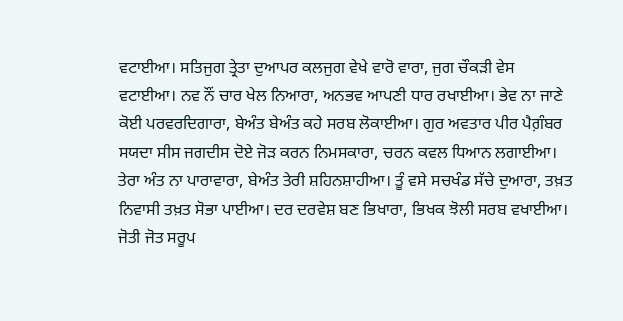ਵਟਾਈਆ। ਸਤਿਜੁਗ ਤ੍ਰੇਤਾ ਦੁਆਪਰ ਕਲਜੁਗ ਵੇਖੇ ਵਾਰੋ ਵਾਰਾ, ਜੁਗ ਚੌਕੜੀ ਵੇਸ ਵਟਾਈਆ। ਨਵ ਨੌਂ ਚਾਰ ਖੇਲ ਨਿਆਰਾ, ਅਨਭਵ ਆਪਣੀ ਧਾਰ ਰਖਾਈਆ। ਭੇਵ ਨਾ ਜਾਣੇ ਕੋਈ ਪਰਵਰਦਿਗਾਰਾ, ਬੇਅੰਤ ਬੇਅੰਤ ਕਹੇ ਸਰਬ ਲੋਕਾਈਆ। ਗੁਰ ਅਵਤਾਰ ਪੀਰ ਪੈਗ਼ੰਬਰ ਸਯਦਾ ਸੀਸ ਜਗਦੀਸ ਦੋਏ ਜੋੜ ਕਰਨ ਨਿਮਸਕਾਰਾ, ਚਰਨ ਕਵਲ ਧਿਆਨ ਲਗਾਈਆ। ਤੇਰਾ ਅੰਤ ਨਾ ਪਾਰਾਵਾਰਾ, ਬੇਅੰਤ ਤੇਰੀ ਸ਼ਹਿਨਸ਼ਾਹੀਆ। ਤੂੰ ਵਸੇ ਸਚਖੰਡ ਸੱਚੇ ਦੁਆਰਾ, ਤਖ਼ਤ ਨਿਵਾਸੀ ਤਖ਼ਤ ਸੋਭਾ ਪਾਈਆ। ਦਰ ਦਰਵੇਸ਼ ਬਣ ਭਿਖਾਰਾ, ਭਿਖਕ ਝੋਲੀ ਸਰਬ ਵਖਾਈਆ। ਜੋਤੀ ਜੋਤ ਸਰੂਪ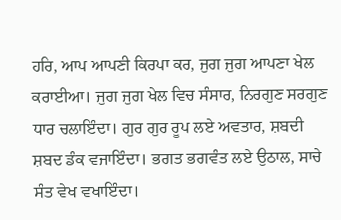ਹਰਿ, ਆਪ ਆਪਣੀ ਕਿਰਪਾ ਕਰ, ਜੁਗ ਜੁਗ ਆਪਣਾ ਖੇਲ ਕਰਾਈਆ। ਜੁਗ ਜੁਗ ਖੇਲ ਵਿਚ ਸੰਸਾਰ, ਨਿਰਗੁਣ ਸਰਗੁਣ ਧਾਰ ਚਲਾਇੰਦਾ। ਗੁਰ ਗੁਰ ਰੂਪ ਲਏ ਅਵਤਾਰ, ਸ਼ਬਦੀ ਸ਼ਬਦ ਡੰਕ ਵਜਾਇੰਦਾ। ਭਗਤ ਭਗਵੰਤ ਲਏ ਉਠਾਲ, ਸਾਚੇ ਸੰਤ ਵੇਖ ਵਖਾਇੰਦਾ।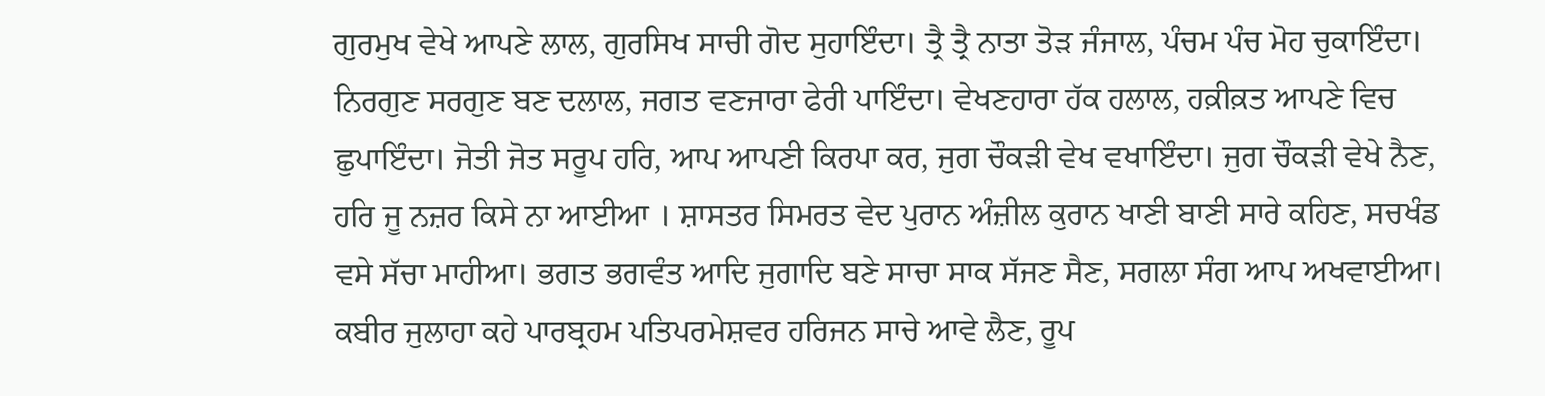ਗੁਰਮੁਖ ਵੇਖੇ ਆਪਣੇ ਲਾਲ, ਗੁਰਸਿਖ ਸਾਚੀ ਗੋਦ ਸੁਹਾਇੰਦਾ। ਤ੍ਰੈ ਤ੍ਰੈ ਨਾਤਾ ਤੋੜ ਜੰਜਾਲ, ਪੰਚਮ ਪੰਚ ਮੋਹ ਚੁਕਾਇੰਦਾ। ਨਿਰਗੁਣ ਸਰਗੁਣ ਬਣ ਦਲਾਲ, ਜਗਤ ਵਣਜਾਰਾ ਫੇਰੀ ਪਾਇੰਦਾ। ਵੇਖਣਹਾਰਾ ਹੱਕ ਹਲਾਲ, ਹਕ਼ੀਕ਼ਤ ਆਪਣੇ ਵਿਚ ਛੁਪਾਇੰਦਾ। ਜੋਤੀ ਜੋਤ ਸਰੂਪ ਹਰਿ, ਆਪ ਆਪਣੀ ਕਿਰਪਾ ਕਰ, ਜੁਗ ਚੌਕੜੀ ਵੇਖ ਵਖਾਇੰਦਾ। ਜੁਗ ਚੌਕੜੀ ਵੇਖੇ ਨੈਣ, ਹਰਿ ਜੂ ਨਜ਼ਰ ਕਿਸੇ ਨਾ ਆਈਆ । ਸ਼ਾਸਤਰ ਸਿਮਰਤ ਵੇਦ ਪੁਰਾਨ ਅੰਜ਼ੀਲ ਕੁਰਾਨ ਖਾਣੀ ਬਾਣੀ ਸਾਰੇ ਕਹਿਣ, ਸਚਖੰਡ ਵਸੇ ਸੱਚਾ ਮਾਹੀਆ। ਭਗਤ ਭਗਵੰਤ ਆਦਿ ਜੁਗਾਦਿ ਬਣੇ ਸਾਚਾ ਸਾਕ ਸੱਜਣ ਸੈਣ, ਸਗਲਾ ਸੰਗ ਆਪ ਅਖਵਾਈਆ। ਕਬੀਰ ਜੁਲਾਹਾ ਕਹੇ ਪਾਰਬ੍ਰਹਮ ਪਤਿਪਰਮੇਸ਼ਵਰ ਹਰਿਜਨ ਸਾਚੇ ਆਵੇ ਲੈਣ, ਰੂਪ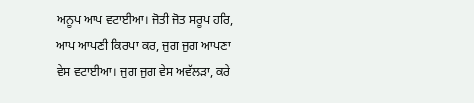ਅਨੂਪ ਆਪ ਵਟਾਈਆ। ਜੋਤੀ ਜੋਤ ਸਰੂਪ ਹਰਿ, ਆਪ ਆਪਣੀ ਕਿਰਪਾ ਕਰ, ਜੁਗ ਜੁਗ ਆਪਣਾ ਵੇਸ ਵਟਾਈਆ। ਜੁਗ ਜੁਗ ਵੇਸ ਅਵੱਲੜਾ, ਕਰੇ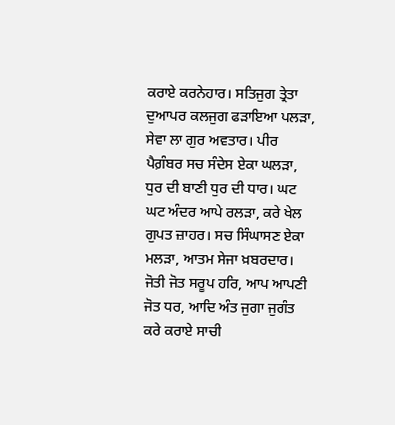ਕਰਾਏ ਕਰਨੇਹਾਰ। ਸਤਿਜੁਗ ਤ੍ਰੇਤਾ ਦੁਆਪਰ ਕਲਜੁਗ ਫੜਾਇਆ ਪਲੜਾ, ਸੇਵਾ ਲਾ ਗੁਰ ਅਵਤਾਰ। ਪੀਰ ਪੈਗ਼ੰਬਰ ਸਚ ਸੰਦੇਸ ਏਕਾ ਘਲੜਾ, ਧੁਰ ਦੀ ਬਾਣੀ ਧੁਰ ਦੀ ਧਾਰ। ਘਟ ਘਟ ਅੰਦਰ ਆਪੇ ਰਲੜਾ, ਕਰੇ ਖੇਲ ਗੁਪਤ ਜ਼ਾਹਰ। ਸਚ ਸਿੰਘਾਸਣ ਏਕਾ ਮਲੜਾ, ਆਤਮ ਸੇਜਾ ਖ਼ਬਰਦਾਰ। ਜੋਤੀ ਜੋਤ ਸਰੂਪ ਹਰਿ, ਆਪ ਆਪਣੀ ਜੋਤ ਧਰ, ਆਦਿ ਅੰਤ ਜੁਗਾ ਜੁਗੰਤ ਕਰੇ ਕਰਾਏ ਸਾਚੀ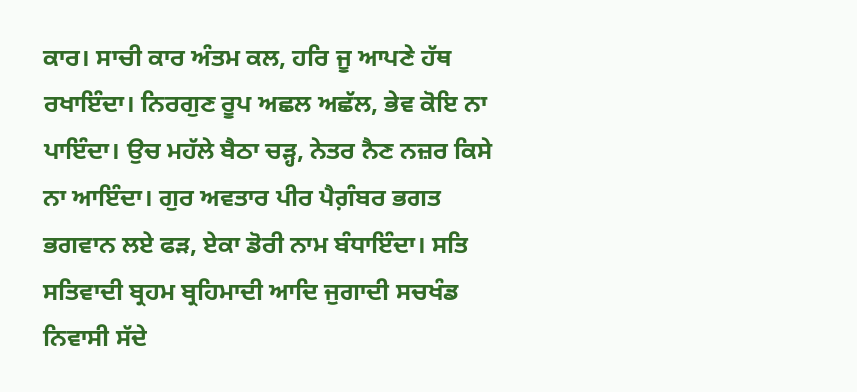ਕਾਰ। ਸਾਚੀ ਕਾਰ ਅੰਤਮ ਕਲ, ਹਰਿ ਜੂ ਆਪਣੇ ਹੱਥ ਰਖਾਇੰਦਾ। ਨਿਰਗੁਣ ਰੂਪ ਅਛਲ ਅਛੱਲ, ਭੇਵ ਕੋਇ ਨਾ ਪਾਇੰਦਾ। ਉਚ ਮਹੱਲੇ ਬੈਠਾ ਚੜ੍ਹ, ਨੇਤਰ ਨੈਣ ਨਜ਼ਰ ਕਿਸੇ ਨਾ ਆਇੰਦਾ। ਗੁਰ ਅਵਤਾਰ ਪੀਰ ਪੈਗ਼ੰਬਰ ਭਗਤ ਭਗਵਾਨ ਲਏ ਫੜ, ਏਕਾ ਡੋਰੀ ਨਾਮ ਬੰਧਾਇੰਦਾ। ਸਤਿ ਸਤਿਵਾਦੀ ਬ੍ਰਹਮ ਬ੍ਰਹਿਮਾਦੀ ਆਦਿ ਜੁਗਾਦੀ ਸਚਖੰਡ ਨਿਵਾਸੀ ਸੱਦੇ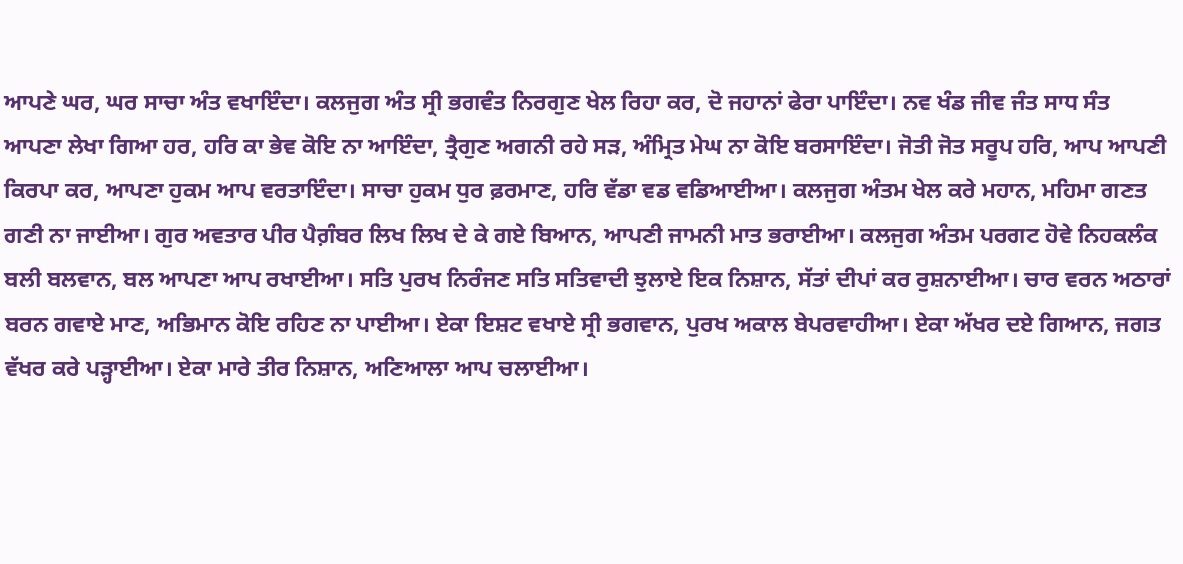ਆਪਣੇ ਘਰ, ਘਰ ਸਾਚਾ ਅੰਤ ਵਖਾਇੰਦਾ। ਕਲਜੁਗ ਅੰਤ ਸ੍ਰੀ ਭਗਵੰਤ ਨਿਰਗੁਣ ਖੇਲ ਰਿਹਾ ਕਰ, ਦੋ ਜਹਾਨਾਂ ਫੇਰਾ ਪਾਇੰਦਾ। ਨਵ ਖੰਡ ਜੀਵ ਜੰਤ ਸਾਧ ਸੰਤ ਆਪਣਾ ਲੇਖਾ ਗਿਆ ਹਰ, ਹਰਿ ਕਾ ਭੇਵ ਕੋਇ ਨਾ ਆਇੰਦਾ, ਤ੍ਰੈਗੁਣ ਅਗਨੀ ਰਹੇ ਸੜ, ਅੰਮ੍ਰਿਤ ਮੇਘ ਨਾ ਕੋਇ ਬਰਸਾਇੰਦਾ। ਜੋਤੀ ਜੋਤ ਸਰੂਪ ਹਰਿ, ਆਪ ਆਪਣੀ ਕਿਰਪਾ ਕਰ, ਆਪਣਾ ਹੁਕਮ ਆਪ ਵਰਤਾਇੰਦਾ। ਸਾਚਾ ਹੁਕਮ ਧੁਰ ਫ਼ਰਮਾਣ, ਹਰਿ ਵੱਡਾ ਵਡ ਵਡਿਆਈਆ। ਕਲਜੁਗ ਅੰਤਮ ਖੇਲ ਕਰੇ ਮਹਾਨ, ਮਹਿਮਾ ਗਣਤ ਗਣੀ ਨਾ ਜਾਈਆ। ਗੁਰ ਅਵਤਾਰ ਪੀਰ ਪੈਗ਼ੰਬਰ ਲਿਖ ਲਿਖ ਦੇ ਕੇ ਗਏ ਬਿਆਨ, ਆਪਣੀ ਜਾਮਨੀ ਮਾਤ ਭਰਾਈਆ। ਕਲਜੁਗ ਅੰਤਮ ਪਰਗਟ ਹੋਵੇ ਨਿਹਕਲੰਕ ਬਲੀ ਬਲਵਾਨ, ਬਲ ਆਪਣਾ ਆਪ ਰਖਾਈਆ। ਸਤਿ ਪੁਰਖ ਨਿਰੰਜਣ ਸਤਿ ਸਤਿਵਾਦੀ ਝੁਲਾਏ ਇਕ ਨਿਸ਼ਾਨ, ਸੱਤਾਂ ਦੀਪਾਂ ਕਰ ਰੁਸ਼ਨਾਈਆ। ਚਾਰ ਵਰਨ ਅਠਾਰਾਂ ਬਰਨ ਗਵਾਏ ਮਾਣ, ਅਭਿਮਾਨ ਕੋਇ ਰਹਿਣ ਨਾ ਪਾਈਆ। ਏਕਾ ਇਸ਼ਟ ਵਖਾਏ ਸ੍ਰੀ ਭਗਵਾਨ, ਪੁਰਖ ਅਕਾਲ ਬੇਪਰਵਾਹੀਆ। ਏਕਾ ਅੱਖਰ ਦਏ ਗਿਆਨ, ਜਗਤ ਵੱਖਰ ਕਰੇ ਪੜ੍ਹਾਈਆ। ਏਕਾ ਮਾਰੇ ਤੀਰ ਨਿਸ਼ਾਨ, ਅਣਿਆਲਾ ਆਪ ਚਲਾਈਆ।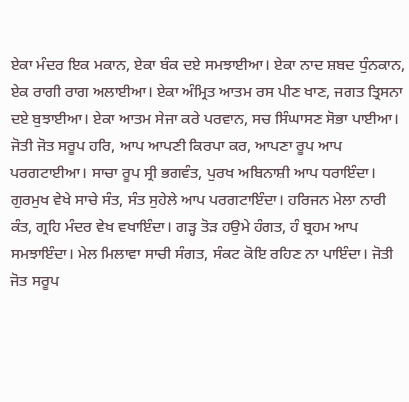ਏਕਾ ਮੰਦਰ ਇਕ ਮਕਾਨ, ਏਕਾ ਬੰਕ ਦਏ ਸਮਝਾਈਆ। ਏਕਾ ਨਾਦ ਸ਼ਬਦ ਧੁੰਨਕਾਨ, ਏਕ ਰਾਗੀ ਰਾਗ ਅਲਾਈਆ। ਏਕਾ ਅੰਮ੍ਰਿਤ ਆਤਮ ਰਸ ਪੀਣ ਖਾਣ, ਜਗਤ ਤ੍ਰਿਸਨਾ ਦਏ ਬੁਝਾਈਆ। ਏਕਾ ਆਤਮ ਸੇਜਾ ਕਰੇ ਪਰਵਾਨ, ਸਚ ਸਿੰਘਾਸਣ ਸੋਭਾ ਪਾਈਆ। ਜੋਤੀ ਜੋਤ ਸਰੂਪ ਹਰਿ, ਆਪ ਆਪਣੀ ਕਿਰਪਾ ਕਰ, ਆਪਣਾ ਰੂਪ ਆਪ ਪਰਗਟਾਈਆ। ਸਾਚਾ ਰੂਪ ਸ੍ਰੀ ਭਗਵੰਤ, ਪੁਰਖ ਅਬਿਨਾਸ਼ੀ ਆਪ ਧਰਾਇੰਦਾ। ਗੁਰਮੁਖ ਵੇਖੇ ਸਾਚੇ ਸੰਤ, ਸੰਤ ਸੁਹੇਲੇ ਆਪ ਪਰਗਟਾਇੰਦਾ। ਹਰਿਜਨ ਮੇਲਾ ਨਾਰੀ ਕੰਤ, ਗ੍ਰਹਿ ਮੰਦਰ ਵੇਖ ਵਖਾਇੰਦਾ। ਗੜ੍ਹ ਤੋੜ ਹਉਮੇ ਹੰਗਤ, ਹੰ ਬ੍ਰਹਮ ਆਪ ਸਮਝਾਇੰਦਾ। ਮੇਲ ਮਿਲਾਵਾ ਸਾਚੀ ਸੰਗਤ, ਸੰਕਟ ਕੋਇ ਰਹਿਣ ਨਾ ਪਾਇੰਦਾ। ਜੋਤੀ ਜੋਤ ਸਰੂਪ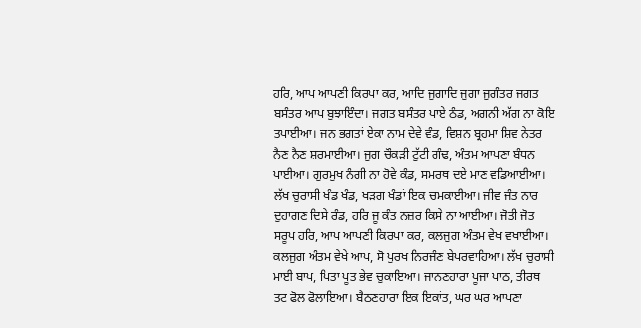ਹਰਿ, ਆਪ ਆਪਣੀ ਕਿਰਪਾ ਕਰ, ਆਦਿ ਜੁਗਾਦਿ ਜੁਗਾ ਜੁਗੰਤਰ ਜਗਤ ਬਸੰਤਰ ਆਪ ਬੁਝਾਇੰਦਾ। ਜਗਤ ਬਸੰਤਰ ਪਾਏ ਠੰਡ, ਅਗਨੀ ਅੱਗ ਨਾ ਕੋਇ ਤਪਾਈਆ। ਜਨ ਭਗਤਾਂ ਏਕਾ ਨਾਮ ਦੇਵੇ ਵੰਡ, ਵਿਸ਼ਨ ਬ੍ਰਹਮਾ ਸ਼ਿਵ ਨੇਤਰ ਨੈਣ ਨੈਣ ਸ਼ਰਮਾਈਆ। ਜੁਗ ਚੌਕੜੀ ਟੁੱਟੀ ਗੰਢ, ਅੰਤਮ ਆਪਣਾ ਬੰਧਨ ਪਾਈਆ। ਗੁਰਮੁਖ ਨੰਗੀ ਨਾ ਹੋਵੇ ਕੰਡ, ਸਮਰਥ ਦਏ ਮਾਣ ਵਡਿਆਈਆ। ਲੱਖ ਚੁਰਾਸੀ ਖੰਡ ਖੰਡ, ਖੜਗ ਖੰਡਾਂ ਇਕ ਚਮਕਾਈਆ। ਜੀਵ ਜੰਤ ਨਾਰ ਦੁਹਾਗਣ ਦਿਸੇ ਰੰਡ, ਹਰਿ ਜੂ ਕੰਤ ਨਜ਼ਰ ਕਿਸੇ ਨਾ ਆਈਆ। ਜੋਤੀ ਜੋਤ ਸਰੂਪ ਹਰਿ, ਆਪ ਆਪਣੀ ਕਿਰਪਾ ਕਰ, ਕਲਜੁਗ ਅੰਤਮ ਵੇਖ ਵਖਾਈਆ। ਕਲਜੁਗ ਅੰਤਮ ਵੇਖੇ ਆਪ, ਸੋ ਪੁਰਖ ਨਿਰਜੰਣ ਬੇਪਰਵਾਹਿਆ। ਲੱਖ ਚੁਰਾਸੀ ਮਾਈ ਬਾਪ, ਪਿਤਾ ਪੂਤ ਭੇਵ ਚੁਕਾਇਆ। ਜਾਨਣਹਾਰਾ ਪੂਜਾ ਪਾਠ, ਤੀਰਥ ਤਟ ਫੋਲ ਫੋਲਾਇਆ। ਬੈਠਣਹਾਰਾ ਇਕ ਇਕਾਂਤ, ਘਰ ਘਰ ਆਪਣਾ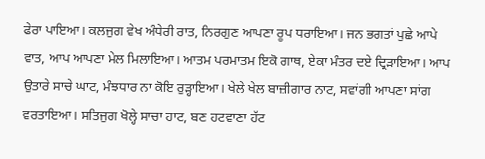ਫੇਰਾ ਪਾਇਆ। ਕਲਜੁਗ ਵੇਖ ਅੰਧੇਰੀ ਰਾਤ, ਨਿਰਗੁਣ ਆਪਣਾ ਰੂਪ ਧਰਾਇਆ। ਜਨ ਭਗਤਾਂ ਪੁਛੇ ਆਪੇ ਵਾਤ, ਆਪ ਆਪਣਾ ਮੇਲ ਮਿਲਾਇਆ। ਆਤਮ ਪਰਮਾਤਮ ਇਕੋ ਗਾਥ, ਏਕਾ ਮੰਤਰ ਦਏ ਦ੍ਰਿੜਾਇਆ। ਆਪ ਉਤਾਰੇ ਸਾਚੇ ਘਾਟ, ਮੰਝਧਾਰ ਨਾ ਕੋਇ ਰੁੜ੍ਹਾਇਆ। ਖੇਲੇ ਖੇਲ ਬਾਜ਼ੀਗਾਰ ਨਾਟ, ਸਵਾਂਗੀ ਆਪਣਾ ਸਾਂਗ ਵਰਤਾਇਆ। ਸਤਿਜੁਗ ਖੋਲ੍ਹੇ ਸਾਚਾ ਹਾਟ, ਬਣ ਹਟਵਾਣਾ ਹੱਟ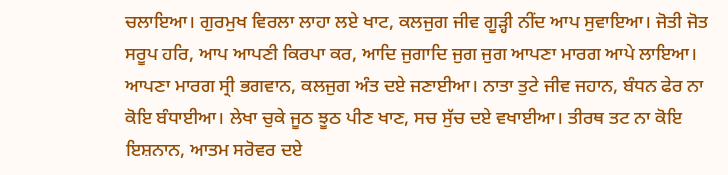ਚਲਾਇਆ। ਗੁਰਮੁਖ ਵਿਰਲਾ ਲਾਹਾ ਲਏ ਖਾਟ, ਕਲਜੁਗ ਜੀਵ ਗੂੜ੍ਹੀ ਨੀਂਦ ਆਪ ਸੁਵਾਇਆ। ਜੋਤੀ ਜੋਤ ਸਰੂਪ ਹਰਿ, ਆਪ ਆਪਣੀ ਕਿਰਪਾ ਕਰ, ਆਦਿ ਜੁਗਾਦਿ ਜੁਗ ਜੁਗ ਆਪਣਾ ਮਾਰਗ ਆਪੇ ਲਾਇਆ। ਆਪਣਾ ਮਾਰਗ ਸ੍ਰੀ ਭਗਵਾਨ, ਕਲਜੁਗ ਅੰਤ ਦਏ ਜਣਾਈਆ। ਨਾਤਾ ਤੁਟੇ ਜੀਵ ਜਹਾਨ, ਬੰਧਨ ਫੇਰ ਨਾ ਕੋਇ ਬੰਧਾਈਆ। ਲੇਖਾ ਚੁਕੇ ਜੂਠ ਝੂਠ ਪੀਣ ਖਾਣ, ਸਚ ਸੁੱਚ ਦਏ ਵਖਾਈਆ। ਤੀਰਥ ਤਟ ਨਾ ਕੋਇ ਇਸ਼ਨਾਨ, ਆਤਮ ਸਰੋਵਰ ਦਏ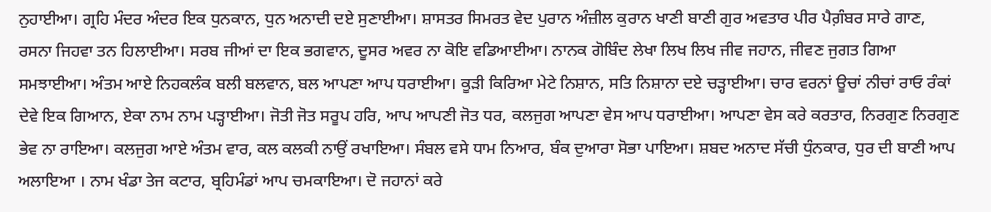ਨੁਹਾਈਆ। ਗ੍ਰਹਿ ਮੰਦਰ ਅੰਦਰ ਇਕ ਧੁਨਕਾਨ, ਧੁਨ ਅਨਾਦੀ ਦਏ ਸੁਣਾਈਆ। ਸ਼ਾਸਤਰ ਸਿਮਰਤ ਵੇਦ ਪੁਰਾਨ ਅੰਜ਼ੀਲ ਕੁਰਾਨ ਖਾਣੀ ਬਾਣੀ ਗੁਰ ਅਵਤਾਰ ਪੀਰ ਪੈਗ਼ੰਬਰ ਸਾਰੇ ਗਾਣ, ਰਸਨਾ ਜਿਹਵਾ ਤਨ ਹਿਲਾਈਆ। ਸਰਬ ਜੀਆਂ ਦਾ ਇਕ ਭਗਵਾਨ, ਦੂਸਰ ਅਵਰ ਨਾ ਕੋਇ ਵਡਿਆਈਆ। ਨਾਨਕ ਗੋਬਿੰਦ ਲੇਖਾ ਲਿਖ ਲਿਖ ਜੀਵ ਜਹਾਨ, ਜੀਵਣ ਜੁਗਤ ਗਿਆ ਸਮਝਾਈਆ। ਅੰਤਮ ਆਏ ਨਿਹਕਲੰਕ ਬਲੀ ਬਲਵਾਨ, ਬਲ ਆਪਣਾ ਆਪ ਧਰਾਈਆ। ਕੂੜੀ ਕਿਰਿਆ ਮੇਟੇ ਨਿਸ਼ਾਨ, ਸਤਿ ਨਿਸ਼ਾਨਾ ਦਏ ਚੜ੍ਹਾਈਆ। ਚਾਰ ਵਰਨਾਂ ਊਚਾਂ ਨੀਚਾਂ ਰਾਓ ਰੰਕਾਂ ਦੇਵੇ ਇਕ ਗਿਆਨ, ਏਕਾ ਨਾਮ ਨਾਮ ਪੜ੍ਹਾਈਆ। ਜੋਤੀ ਜੋਤ ਸਰੂਪ ਹਰਿ, ਆਪ ਆਪਣੀ ਜੋਤ ਧਰ, ਕਲਜੁਗ ਆਪਣਾ ਵੇਸ ਆਪ ਧਰਾਈਆ। ਆਪਣਾ ਵੇਸ ਕਰੇ ਕਰਤਾਰ, ਨਿਰਗੁਣ ਨਿਰਗੁਣ ਭੇਵ ਨਾ ਰਾਇਆ। ਕਲਜੁਗ ਆਏ ਅੰਤਮ ਵਾਰ, ਕਲ ਕਲਕੀ ਨਾਉਂ ਰਖਾਇਆ। ਸੰਬਲ ਵਸੇ ਧਾਮ ਨਿਆਰ, ਬੰਕ ਦੁਆਰਾ ਸੋਭਾ ਪਾਇਆ। ਸ਼ਬਦ ਅਨਾਦ ਸੱਚੀ ਧੁੰਨਕਾਰ, ਧੁਰ ਦੀ ਬਾਣੀ ਆਪ ਅਲਾਇਆ । ਨਾਮ ਖੰਡਾ ਤੇਜ ਕਟਾਰ, ਬ੍ਰਹਿਮੰਡਾਂ ਆਪ ਚਮਕਾਇਆ। ਦੋ ਜਹਾਨਾਂ ਕਰੇ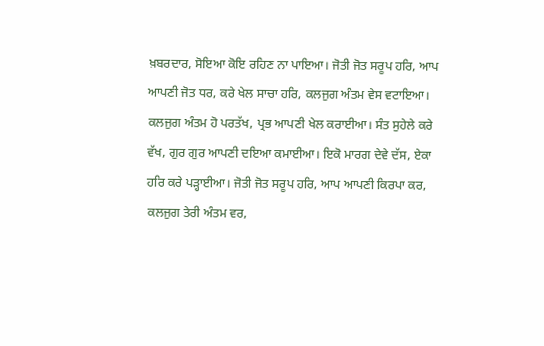ਖ਼ਬਰਦਾਰ, ਸੋਇਆ ਕੋਇ ਰਹਿਣ ਨਾ ਪਾਇਆ। ਜੋਤੀ ਜੋਤ ਸਰੂਪ ਹਰਿ, ਆਪ ਆਪਣੀ ਜੋਤ ਧਰ, ਕਰੇ ਖੇਲ ਸਾਚਾ ਹਰਿ, ਕਲਜੁਗ ਅੰਤਮ ਵੇਸ ਵਟਾਇਆ। ਕਲਜੁਗ ਅੰਤਮ ਹੋ ਪਰਤੱਖ, ਪ੍ਰਭ ਆਪਣੀ ਖੇਲ ਕਰਾਈਆ। ਸੰਤ ਸੁਹੇਲੇ ਕਰੇ ਵੱਖ, ਗੁਰ ਗੁਰ ਆਪਣੀ ਦਇਆ ਕਮਾਈਆ। ਇਕੋ ਮਾਰਗ ਦੇਵੇ ਦੱਸ, ਏਕਾ ਹਰਿ ਕਰੇ ਪੜ੍ਹਾਈਆ। ਜੋਤੀ ਜੋਤ ਸਰੂਪ ਹਰਿ, ਆਪ ਆਪਣੀ ਕਿਰਪਾ ਕਰ, ਕਲਜੁਗ ਤੇਰੀ ਅੰਤਮ ਵਰ,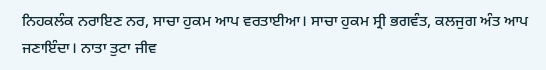ਨਿਹਕਲੰਕ ਨਰਾਇਣ ਨਰ, ਸਾਚਾ ਹੁਕਮ ਆਪ ਵਰਤਾਈਆ। ਸਾਚਾ ਹੁਕਮ ਸ੍ਰੀ ਭਗਵੰਤ, ਕਲਜੁਗ ਅੰਤ ਆਪ ਜਣਾਇੰਦਾ। ਨਾਤਾ ਤੁਟਾ ਜੀਵ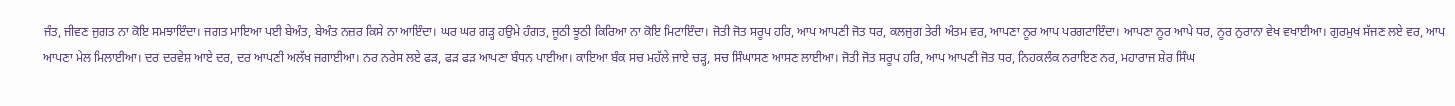ਜੰਤ, ਜੀਵਣ ਜੁਗਤ ਨਾ ਕੋਇ ਸਮਝਾਇੰਦਾ। ਜਗਤ ਮਾਇਆ ਪਈ ਬੇਅੰਤ, ਬੇਅੰਤ ਨਜ਼ਰ ਕਿਸੇ ਨਾ ਆਇੰਦਾ। ਘਰ ਘਰ ਗੜ੍ਹ ਹਉਮੇ ਹੰਗਤ, ਜੂਠੀ ਝੂਠੀ ਕਿਰਿਆ ਨਾ ਕੋਇ ਮਿਟਾਇੰਦਾ। ਜੋਤੀ ਜੋਤ ਸਰੂਪ ਹਰਿ, ਆਪ ਆਪਣੀ ਜੋਤ ਧਰ, ਕਲਜੁਗ ਤੇਰੀ ਅੰਤਮ ਵਰ, ਆਪਣਾ ਨੂਰ ਆਪ ਪਰਗਟਾਇੰਦਾ। ਆਪਣਾ ਨੂਰ ਆਪੇ ਧਰ, ਨੂਰ ਨੁਰਾਨਾ ਵੇਖ ਵਖਾਈਆ। ਗੁਰਮੁਖ ਸੱਜਣ ਲਏ ਵਰ, ਆਪ ਆਪਣਾ ਮੇਲ ਮਿਲਾਈਆ। ਦਰ ਦਰਵੇਸ਼ ਆਏ ਦਰ, ਦਰ ਆਪਣੀ ਅਲੱਖ ਜਗਾਈਆ। ਨਰ ਨਰੇਸ ਲਏ ਫੜ, ਫੜ ਫੜ ਆਪਣਾ ਬੰਧਨ ਪਾਈਆ। ਕਾਇਆ ਬੰਕ ਸਚ ਮਹੱਲੇ ਜਾਏ ਚੜ੍ਹ, ਸਚ ਸਿੰਘਾਸਣ ਆਸਣ ਲਾਈਆ। ਜੋਤੀ ਜੋਤ ਸਰੂਪ ਹਰਿ, ਆਪ ਆਪਣੀ ਜੋਤ ਧਰ, ਨਿਹਕਲੰਕ ਨਰਾਇਣ ਨਰ, ਮਹਾਰਾਜ ਸ਼ੇਰ ਸਿੰਘ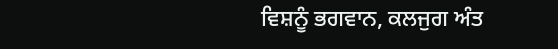ਵਿਸ਼ਨੂੰ ਭਗਵਾਨ, ਕਲਜੁਗ ਅੰਤ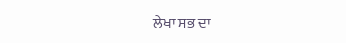ਲੇਖਾ ਸਭ ਦਾ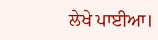ਲੇਖੇ ਪਾਈਆ।